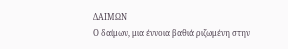ΔΑΙΜΩΝ
Ο δαίμων, μια έννοια βαθιά ριζωμένη στην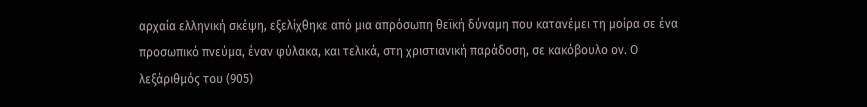αρχαία ελληνική σκέψη, εξελίχθηκε από μια απρόσωπη θεϊκή δύναμη που κατανέμει τη μοίρα σε ένα προσωπικό πνεύμα, έναν φύλακα, και τελικά, στη χριστιανική παράδοση, σε κακόβουλο ον. Ο λεξάριθμός του (905)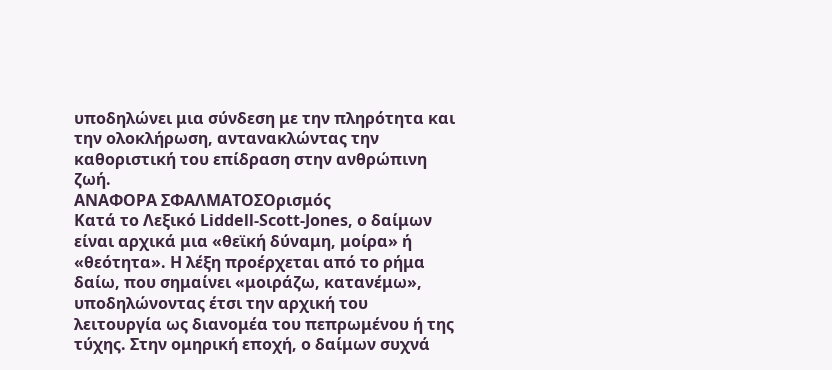υποδηλώνει μια σύνδεση με την πληρότητα και την ολοκλήρωση, αντανακλώντας την καθοριστική του επίδραση στην ανθρώπινη ζωή.
ΑΝΑΦΟΡΑ ΣΦΑΛΜΑΤΟΣΟρισμός
Κατά το Λεξικό Liddell-Scott-Jones, ο δαίμων είναι αρχικά μια «θεϊκή δύναμη, μοίρα» ή «θεότητα». Η λέξη προέρχεται από το ρήμα δαίω, που σημαίνει «μοιράζω, κατανέμω», υποδηλώνοντας έτσι την αρχική του λειτουργία ως διανομέα του πεπρωμένου ή της τύχης. Στην ομηρική εποχή, ο δαίμων συχνά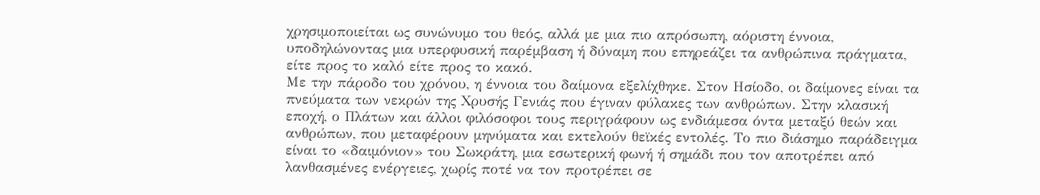χρησιμοποιείται ως συνώνυμο του θεός, αλλά με μια πιο απρόσωπη, αόριστη έννοια, υποδηλώνοντας μια υπερφυσική παρέμβαση ή δύναμη που επηρεάζει τα ανθρώπινα πράγματα, είτε προς το καλό είτε προς το κακό.
Με την πάροδο του χρόνου, η έννοια του δαίμονα εξελίχθηκε. Στον Ησίοδο, οι δαίμονες είναι τα πνεύματα των νεκρών της Χρυσής Γενιάς που έγιναν φύλακες των ανθρώπων. Στην κλασική εποχή, ο Πλάτων και άλλοι φιλόσοφοι τους περιγράφουν ως ενδιάμεσα όντα μεταξύ θεών και ανθρώπων, που μεταφέρουν μηνύματα και εκτελούν θεϊκές εντολές. Το πιο διάσημο παράδειγμα είναι το «δαιμόνιον» του Σωκράτη, μια εσωτερική φωνή ή σημάδι που τον αποτρέπει από λανθασμένες ενέργειες, χωρίς ποτέ να τον προτρέπει σε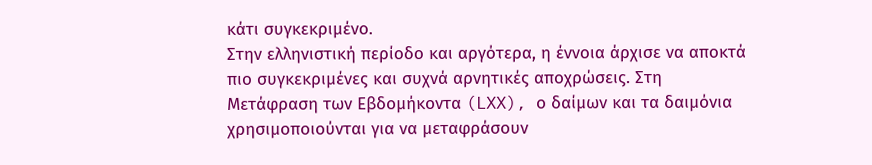κάτι συγκεκριμένο.
Στην ελληνιστική περίοδο και αργότερα, η έννοια άρχισε να αποκτά πιο συγκεκριμένες και συχνά αρνητικές αποχρώσεις. Στη Μετάφραση των Εβδομήκοντα (LXX), ο δαίμων και τα δαιμόνια χρησιμοποιούνται για να μεταφράσουν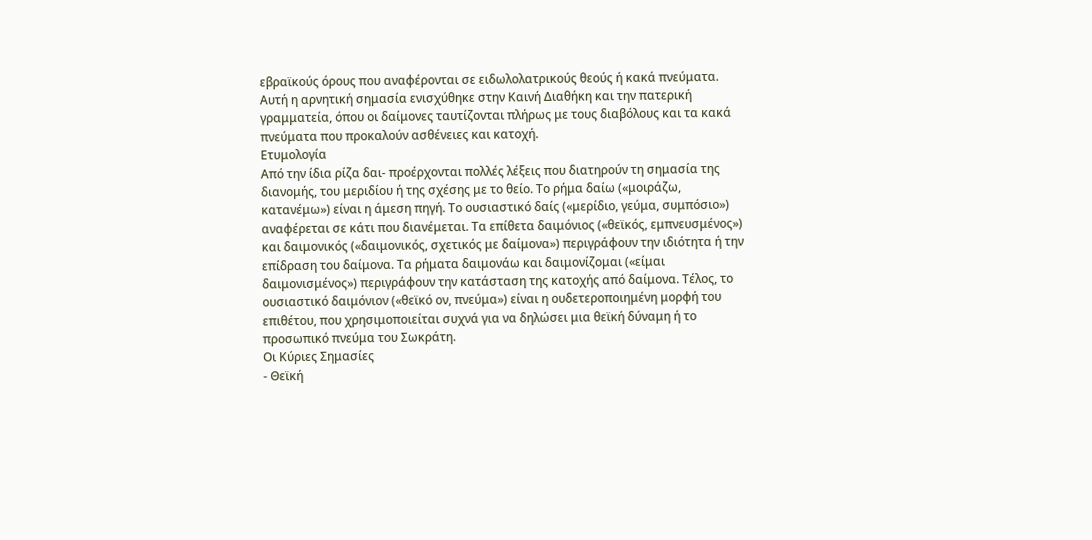εβραϊκούς όρους που αναφέρονται σε ειδωλολατρικούς θεούς ή κακά πνεύματα. Αυτή η αρνητική σημασία ενισχύθηκε στην Καινή Διαθήκη και την πατερική γραμματεία, όπου οι δαίμονες ταυτίζονται πλήρως με τους διαβόλους και τα κακά πνεύματα που προκαλούν ασθένειες και κατοχή.
Ετυμολογία
Από την ίδια ρίζα δαι- προέρχονται πολλές λέξεις που διατηρούν τη σημασία της διανομής, του μεριδίου ή της σχέσης με το θείο. Το ρήμα δαίω («μοιράζω, κατανέμω») είναι η άμεση πηγή. Το ουσιαστικό δαίς («μερίδιο, γεύμα, συμπόσιο») αναφέρεται σε κάτι που διανέμεται. Τα επίθετα δαιμόνιος («θεϊκός, εμπνευσμένος») και δαιμονικός («δαιμονικός, σχετικός με δαίμονα») περιγράφουν την ιδιότητα ή την επίδραση του δαίμονα. Τα ρήματα δαιμονάω και δαιμονίζομαι («είμαι δαιμονισμένος») περιγράφουν την κατάσταση της κατοχής από δαίμονα. Τέλος, το ουσιαστικό δαιμόνιον («θεϊκό ον, πνεύμα») είναι η ουδετεροποιημένη μορφή του επιθέτου, που χρησιμοποιείται συχνά για να δηλώσει μια θεϊκή δύναμη ή το προσωπικό πνεύμα του Σωκράτη.
Οι Κύριες Σημασίες
- Θεϊκή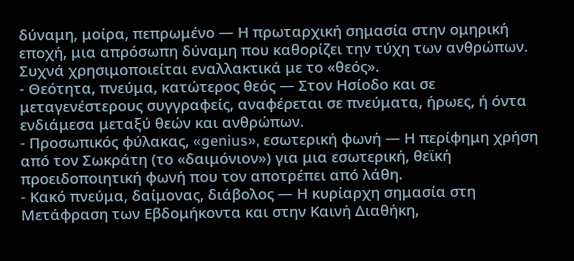δύναμη, μοίρα, πεπρωμένο — Η πρωταρχική σημασία στην ομηρική εποχή, μια απρόσωπη δύναμη που καθορίζει την τύχη των ανθρώπων. Συχνά χρησιμοποιείται εναλλακτικά με το «θεός».
- Θεότητα, πνεύμα, κατώτερος θεός — Στον Ησίοδο και σε μεταγενέστερους συγγραφείς, αναφέρεται σε πνεύματα, ήρωες, ή όντα ενδιάμεσα μεταξύ θεών και ανθρώπων.
- Προσωπικός φύλακας, «genius», εσωτερική φωνή — Η περίφημη χρήση από τον Σωκράτη (το «δαιμόνιον») για μια εσωτερική, θεϊκή προειδοποιητική φωνή που τον αποτρέπει από λάθη.
- Κακό πνεύμα, δαίμονας, διάβολος — Η κυρίαρχη σημασία στη Μετάφραση των Εβδομήκοντα και στην Καινή Διαθήκη,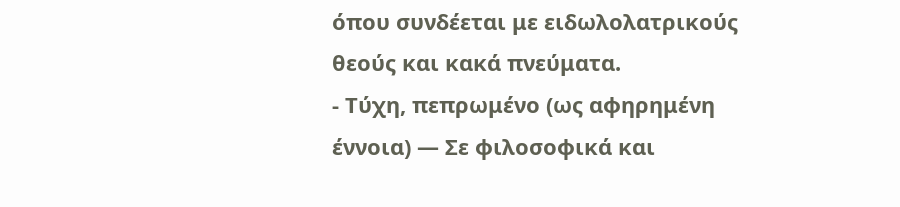όπου συνδέεται με ειδωλολατρικούς θεούς και κακά πνεύματα.
- Τύχη, πεπρωμένο (ως αφηρημένη έννοια) — Σε φιλοσοφικά και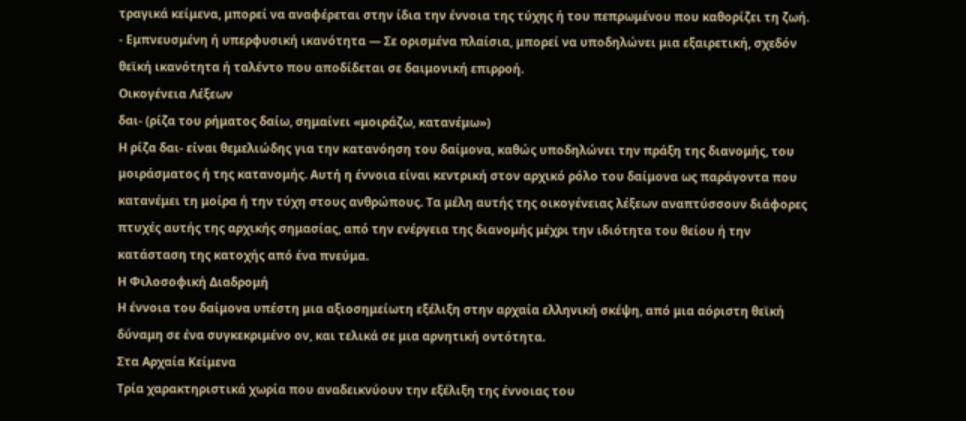τραγικά κείμενα, μπορεί να αναφέρεται στην ίδια την έννοια της τύχης ή του πεπρωμένου που καθορίζει τη ζωή.
- Εμπνευσμένη ή υπερφυσική ικανότητα — Σε ορισμένα πλαίσια, μπορεί να υποδηλώνει μια εξαιρετική, σχεδόν θεϊκή ικανότητα ή ταλέντο που αποδίδεται σε δαιμονική επιρροή.
Οικογένεια Λέξεων
δαι- (ρίζα του ρήματος δαίω, σημαίνει «μοιράζω, κατανέμω»)
Η ρίζα δαι- είναι θεμελιώδης για την κατανόηση του δαίμονα, καθώς υποδηλώνει την πράξη της διανομής, του μοιράσματος ή της κατανομής. Αυτή η έννοια είναι κεντρική στον αρχικό ρόλο του δαίμονα ως παράγοντα που κατανέμει τη μοίρα ή την τύχη στους ανθρώπους. Τα μέλη αυτής της οικογένειας λέξεων αναπτύσσουν διάφορες πτυχές αυτής της αρχικής σημασίας, από την ενέργεια της διανομής μέχρι την ιδιότητα του θείου ή την κατάσταση της κατοχής από ένα πνεύμα.
Η Φιλοσοφική Διαδρομή
Η έννοια του δαίμονα υπέστη μια αξιοσημείωτη εξέλιξη στην αρχαία ελληνική σκέψη, από μια αόριστη θεϊκή δύναμη σε ένα συγκεκριμένο ον, και τελικά σε μια αρνητική οντότητα.
Στα Αρχαία Κείμενα
Τρία χαρακτηριστικά χωρία που αναδεικνύουν την εξέλιξη της έννοιας του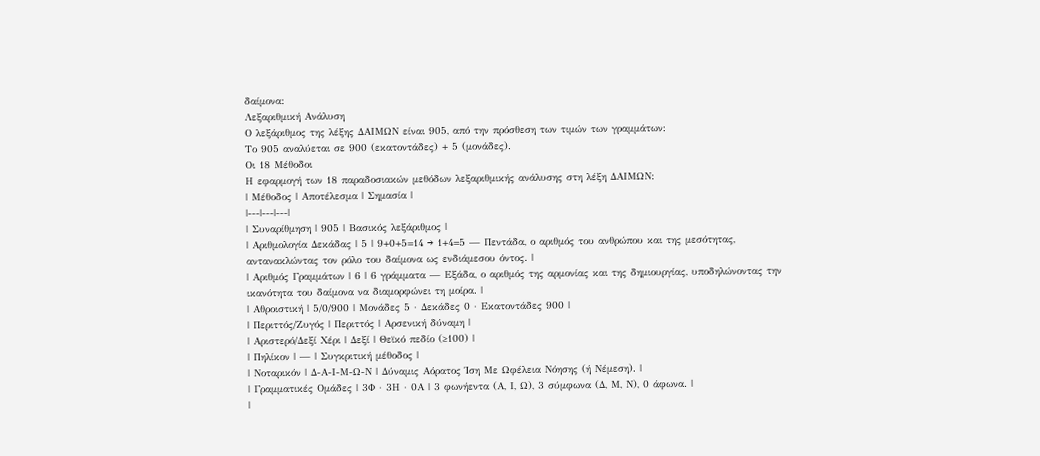δαίμονα:
Λεξαριθμική Ανάλυση
Ο λεξάριθμος της λέξης ΔΑΙΜΩΝ είναι 905, από την πρόσθεση των τιμών των γραμμάτων:
Το 905 αναλύεται σε 900 (εκατοντάδες) + 5 (μονάδες).
Οι 18 Μέθοδοι
Η εφαρμογή των 18 παραδοσιακών μεθόδων λεξαριθμικής ανάλυσης στη λέξη ΔΑΙΜΩΝ:
| Μέθοδος | Αποτέλεσμα | Σημασία |
|---|---|---|
| Συναρίθμηση | 905 | Βασικός λεξάριθμος |
| Αριθμολογία Δεκάδας | 5 | 9+0+5=14 → 1+4=5 — Πεντάδα, ο αριθμός του ανθρώπου και της μεσότητας, αντανακλώντας τον ρόλο του δαίμονα ως ενδιάμεσου όντος. |
| Αριθμός Γραμμάτων | 6 | 6 γράμματα — Εξάδα, ο αριθμός της αρμονίας και της δημιουργίας, υποδηλώνοντας την ικανότητα του δαίμονα να διαμορφώνει τη μοίρα. |
| Αθροιστική | 5/0/900 | Μονάδες 5 · Δεκάδες 0 · Εκατοντάδες 900 |
| Περιττός/Ζυγός | Περιττός | Αρσενική δύναμη |
| Αριστερό/Δεξί Χέρι | Δεξί | Θεϊκό πεδίο (≥100) |
| Πηλίκον | — | Συγκριτική μέθοδος |
| Νοταρικόν | Δ-Α-Ι-Μ-Ω-Ν | Δύναμις Αόρατος Ίση Με Ωφέλεια Νόησης (ή Νέμεση). |
| Γραμματικές Ομάδες | 3Φ · 3Η · 0Α | 3 φωνήεντα (Α, Ι, Ω), 3 σύμφωνα (Δ, Μ, Ν), 0 άφωνα. |
|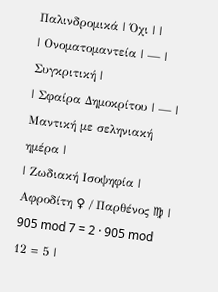Παλινδρομικά | Όχι | |
| Ονοματομαντεία | — | Συγκριτική |
| Σφαίρα Δημοκρίτου | — | Μαντική με σεληνιακή ημέρα |
| Ζωδιακή Ισοψηφία | Αφροδίτη ♀ / Παρθένος ♍ | 905 mod 7 = 2 · 905 mod 12 = 5 |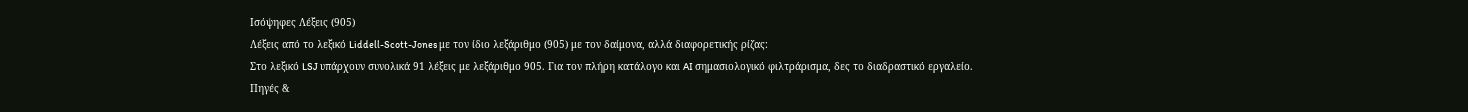Ισόψηφες Λέξεις (905)
Λέξεις από το λεξικό Liddell-Scott-Jones με τον ίδιο λεξάριθμο (905) με τον δαίμονα, αλλά διαφορετικής ρίζας:
Στο λεξικό LSJ υπάρχουν συνολικά 91 λέξεις με λεξάριθμο 905. Για τον πλήρη κατάλογο και AI σημασιολογικό φιλτράρισμα, δες το διαδραστικό εργαλείο.
Πηγές &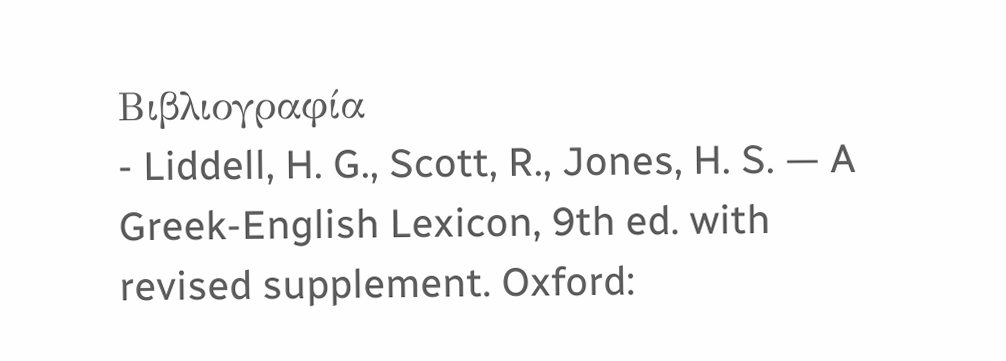Βιβλιογραφία
- Liddell, H. G., Scott, R., Jones, H. S. — A Greek-English Lexicon, 9th ed. with revised supplement. Oxford: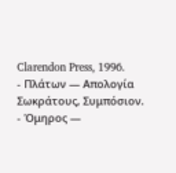Clarendon Press, 1996.
- Πλάτων — Απολογία Σωκράτους, Συμπόσιον.
- Όμηρος —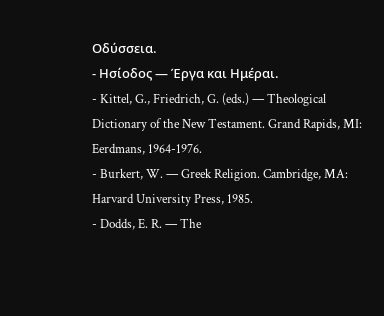Οδύσσεια.
- Ησίοδος — Έργα και Ημέραι.
- Kittel, G., Friedrich, G. (eds.) — Theological Dictionary of the New Testament. Grand Rapids, MI: Eerdmans, 1964-1976.
- Burkert, W. — Greek Religion. Cambridge, MA: Harvard University Press, 1985.
- Dodds, E. R. — The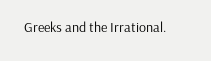Greeks and the Irrational.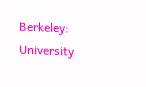Berkeley: University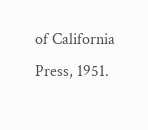of California Press, 1951.